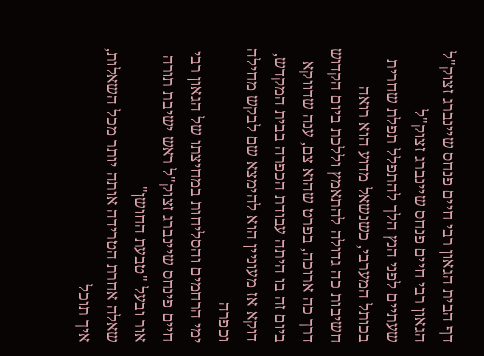דף הבית הגאון רבי חיים פנחס שיינברג זצוק"ל
הגאון רבי חיים פנחס שיינברג זצוק"ל
שעתיים לפני הנץ הלך להתפלל תפלת שחרית בכותל המערבי, כשנשאל מדוע הוא רואה חשיבות כה גדולה להתאמץ וללכת ביום הקדוש דרך כה ארוכה, בפרט שהוא צם, ענה שדווקא ביום זה בו היתה עבודת הכפרה בבית המקדש, דוקא אז מעוניין הוא להימצא שם לבקש מחילה וכפרה
ימי הרחמים והסליחות במחיצתו של הגאון רבי חיים פינחס שיינברג זצוק"ל ראש ישיבת תורה אור ובעל "טבעת החושן"
שאלה אחרת הטרידה אותה יותר מכל השאלות, איך תוכל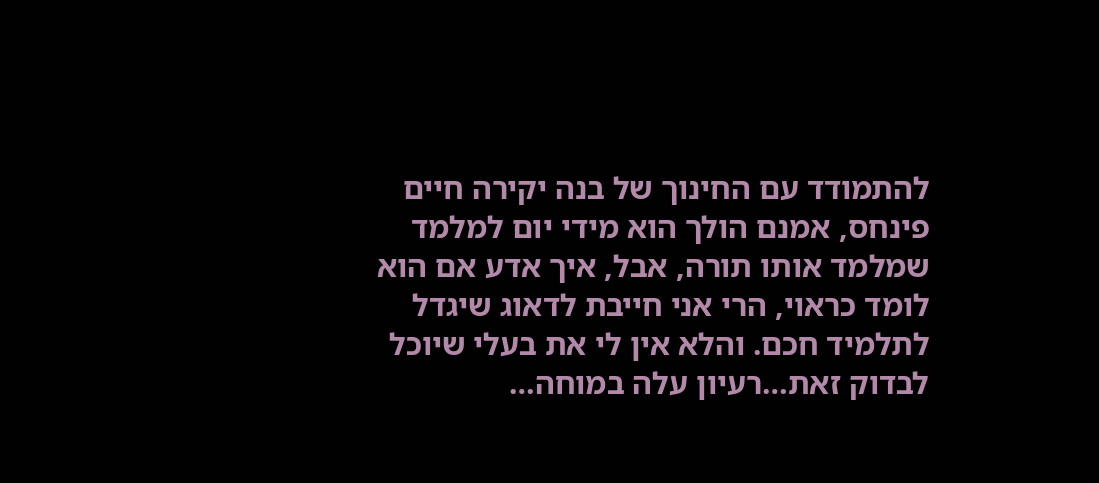להתמודד עם החינוך של בנה יקירה חיים פינחס, אמנם הולך הוא מידי יום למלמד שמלמד אותו תורה, אבל, איך אדע אם הוא לומד כראוי, הרי אני חייבת לדאוג שיגדל לתלמיד חכם. והלא אין לי את בעלי שיוכל לבדוק זאת…רעיון עלה במוחה…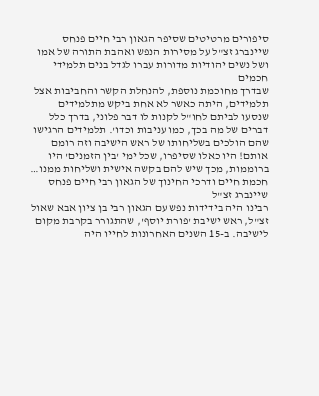סיפורים מרטיטים שסיפר הגאון רבי חיים פנחס שיינברג זצ"ל על מסירות הנפש ואהבת התורה של אמו ושל נשים יהודיות מדורות עברו לגדל בנים תלמידי חכמים
שבדרך מחוכמת נוספת, להנחלת הקשר והחביבות אצל תלמידים, היתה כאשר לא אחת ביקש מתלמידים שנסעו לביתם לחו"ל לקנות לו דבר פלוני, בדרך כלל דברים של מה בכך, כמו עניבות וכדו'. תלמידים הרגישו שהם הולכים בשליחותו של ראש הישיבה וזה רומם אותם! היו כאלו שסיפרו, שכל ימי 'בין הזמנים' היו ברוממות, מכך שיש להם בקשה אישית ושליחות ממנו…
חכמת חיים ודרכי החינוך של הגאון רבי חיים פנחס שיינברג זצ"ל
רבינו היה בידידות נפש עם הגאון רבי בן ציון אבא שאול זצ"ל, ראש ישיבת 'פורת יוסף', שהתגורר בקרבת מקום לישיבה. ב-15 השנים האחרונות לחייו היה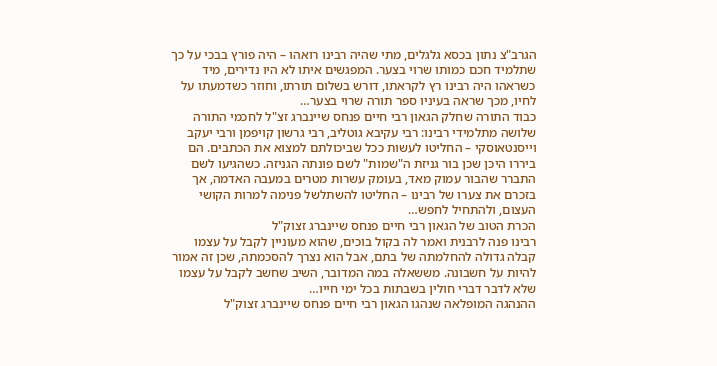הגרב"צ נתון בכסא גלגלים, מתי שהיה רבינו רואהו – היה פורץ בבכי על כך שתלמיד חכם כמותו שרוי בצער. המפגשים איתו לא היו נדירים, מיד כשראהו היה רבינו רץ לקראתו, דורש בשלום תורתו, וחוזר כשדמעתו על לחיו, מכך שראה בעיניו ספר תורה שרוי בצער…
כבוד התורה שחלק הגאון רבי חיים פנחס שיינברג זצ"ל לחכמי התורה
שלושה מתלמידי רבינו: רבי עקיבא גוטליב, רבי גרשון קויפמן ורבי יעקב וייסנטאוסקי – החליטו לעשות ככל שביכולתם למצוא את הכתבים. הם ביררו היכן שכן בור גניזת ה"שמות" לשם פונתה הגניזה. כשהגיעו לשם התברר שהבור עמוק מאד, בעומק עשרות מטרים במעבה האדמה, אך בזכרם את צערו של רבינו – החליטו להשתלשל פנימה למרות הקושי העצום, ולהתחיל לחפש…
הכרת הטוב של הגאון רבי חיים פנחס שיינברג זצוק"ל
רבינו פנה לרבנית ואמר לה בקול בוכים, שהוא מעוניין לקבל על עצמו קבלה גדולה להחלמתה של בתם, אבל הוא נצרך להסכמתה, שכן זה אמור להיות על חשבונה. מששאלה במה המדובר, השיב שחשב לקבל על עצמו שלא לדבר דברי חולין בשבתות בכל ימי חייו…
ההנהגה המופלאה שנהגו הגאון רבי חיים פנחס שיינברג זצוק"ל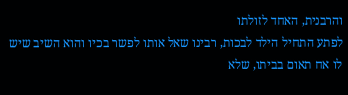והרבנית, האחד לזולתו
לפתע התחיל הילד לבכות, רבינו שאל אותו לפשר בכיו והוא השיב שיש לו אח תאום בביתו, שלא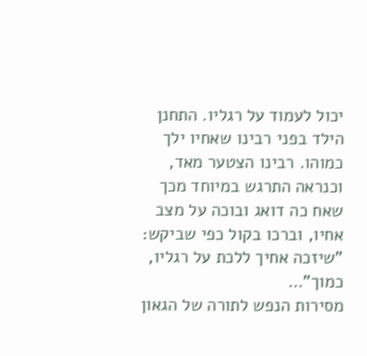יכול לעמוד על רגליו. התחנן הילד בפני רבינו שאחיו ילך כמוהו. רבינו הצטער מאד, וכנראה התרגש במיוחד מכך שאח כה דואג ובוכה על מצב אחיו, וברכו בקול כפי שביקש: "שיזכה אחיך ללכת על רגליו, כמוך"…
מסירות הנפש לתורה של הגאון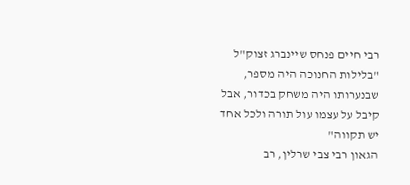רבי חיים פנחס שיינברג זצוק"ל
"בלילות החנוכה היה מספר, שבנערותו היה משחק בכדור, אבל קיבל על עצמו עול תורה ולכל אחד יש תקווה"
הגאון רבי צבי שרלין, רב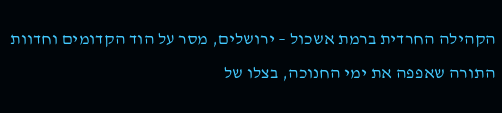הקהילה החרדית ברמת אשכול – ירושלים, מסר על הוד הקדומים וחדוות התורה שאפפה את ימי החנוכה, בצלו של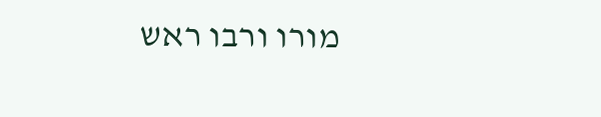מורו ורבו ראש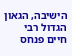הישיבה, הגאון הגדול רבי חיים פנחס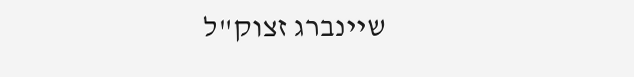שיינברג זצוק"ל